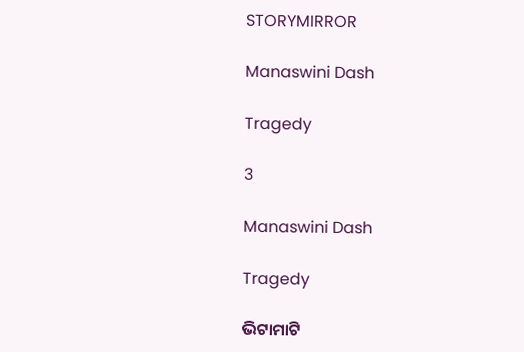STORYMIRROR

Manaswini Dash

Tragedy

3

Manaswini Dash

Tragedy

ଭିଟାମାଟି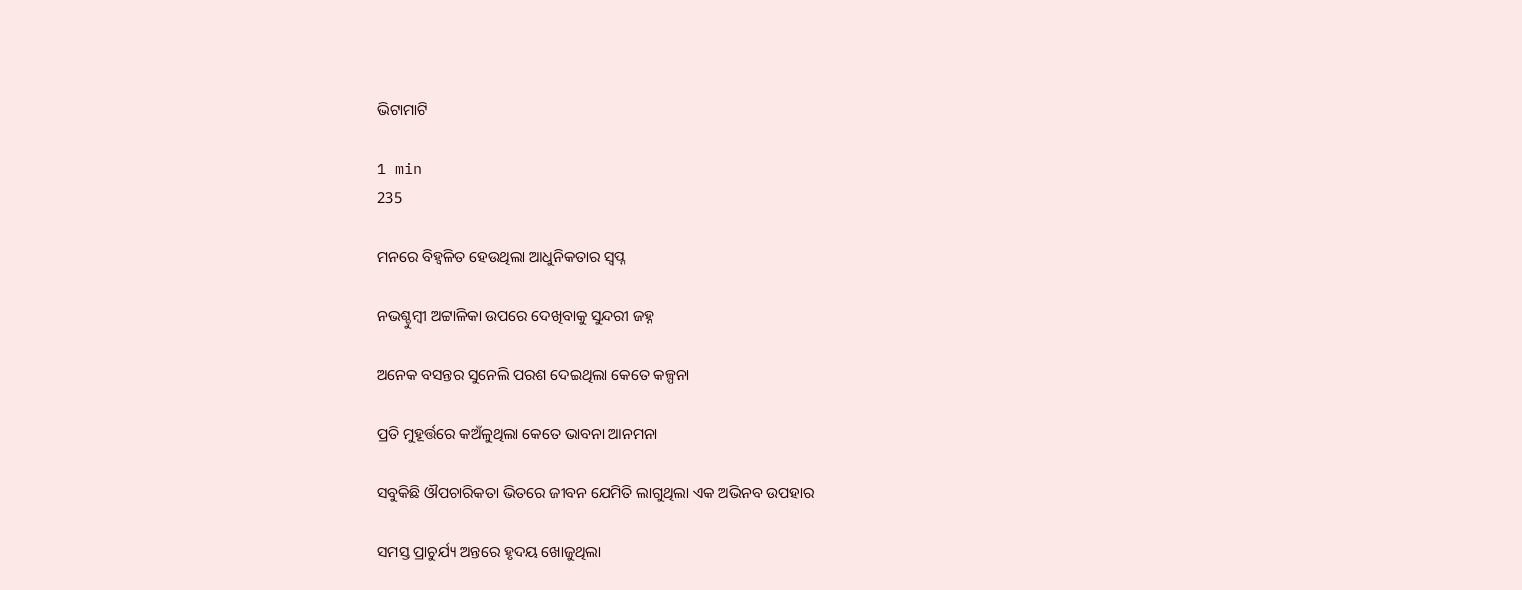ଭିଟାମାଟି

1 min
235

ମନରେ ବିହ୍ଵଳିତ ହେଉଥିଲା ଆଧୁନିକତାର ସ୍ୱପ୍ନ

ନଭଶ୍ଚୁମ୍ବୀ ଅଟ୍ଟାଳିକା ଉପରେ ଦେଖିବାକୁ ସୁନ୍ଦରୀ ଜହ୍ନ

ଅନେକ ବସନ୍ତର ସୁନେଲି ପରଶ ଦେଇଥିଲା କେତେ କଳ୍ପନା

ପ୍ରତି ମୁହୂର୍ତ୍ତରେ କଅଁଳୁଥିଲା କେତେ ଭାବନା ଆନମନା

ସବୁକିଛି ଔପଚାରିକତା ଭିତରେ ଜୀବନ ଯେମିତି ଲାଗୁଥିଲା ଏକ ଅଭିନବ ଉପହାର

ସମସ୍ତ ପ୍ରାଚୁର୍ଯ୍ୟ ଅନ୍ତରେ ହୃଦୟ ଖୋଜୁଥିଲା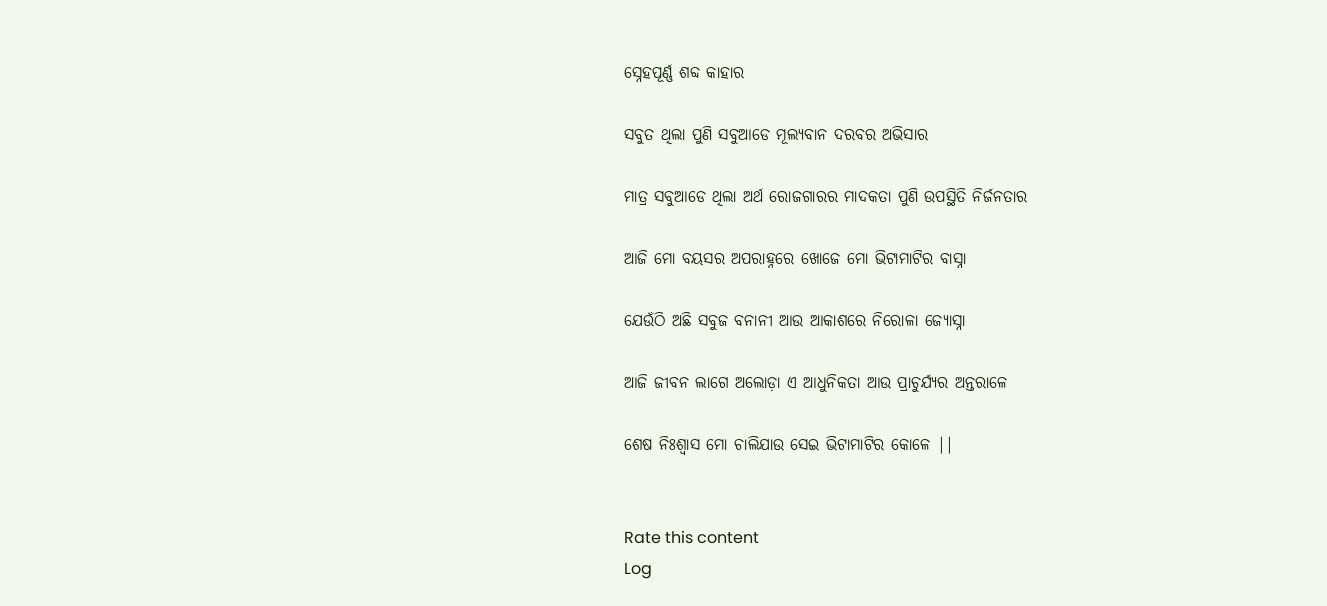ସ୍ନେହପୂର୍ଣ୍ଣ ଶବ୍ଦ କାହାର

ସବୁତ ଥିଲା ପୁଣି ସବୁଆଡେ ମୂଲ୍ୟବାନ ଦରବର ଅଭିସାର

ମାତ୍ର ସବୁଆଡେ ଥିଲା ଅର୍ଥ ରୋଜଗାରର ମାଦକତା ପୁଣି ଉପସ୍ଥିତି ନିର୍ଜନତାର

ଆଜି ମୋ ବୟସର ଅପରାହ୍ନରେ ଖୋଜେ ମୋ ଭିଟାମାଟିର ବାସ୍ନା

ଯେଉଁଠି ଅଛି ସବୁଜ ବନାନୀ ଆଉ ଆକାଶରେ ନିରୋଳା ଜ୍ୟୋସ୍ନା

ଆଜି ଜୀବନ ଲାଗେ ଅଲୋଡ଼ା ଏ ଆଧୁନିକତା ଆଉ ପ୍ରାଚୁର୍ଯ୍ୟର ଅନ୍ତରାଳେ

ଶେଷ ନିଃଶ୍ୱାସ ମୋ ଚାଲିଯାଉ ସେଇ ଭିଟାମାଟିର କୋଳେ ||


Rate this content
Log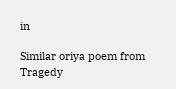in

Similar oriya poem from Tragedy